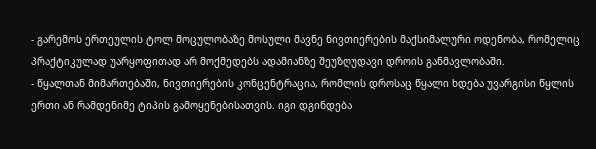- გარემოს ერთეულის ტოლ მოცულობაზე მოსული მავნე ნივთიერების მაქსიმალური ოდენობა, რომელიც პრაქტიკულად უარყოფითად არ მოქმედებს ადამიანზე შეუზღუდავი დროის განმავლობაში.
- წყალთან მიმართებაში, ნივთიერების კონცენტრაცია, რომლის დროსაც წყალი ხდება უვარგისი წყლის ერთი ან რამდენიმე ტიპის გამოყენებისათვის. იგი დგინდება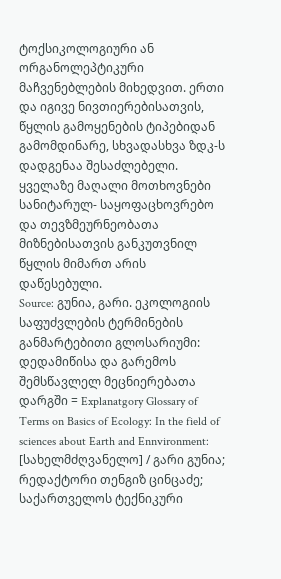ტოქსიკოლოგიური ან ორგანოლეპტიკური მაჩვენებლების მიხედვით. ერთი და იგივე ნივთიერებისათვის, წყლის გამოყენების ტიპებიდან გამომდინარე, სხვადასხვა ზდკ-ს დადგენაა შესაძლებელი. ყველაზე მაღალი მოთხოვნები სანიტარულ- საყოფაცხოვრებო და თევზმეურნეობათა მიზნებისათვის განკუთვნილ წყლის მიმართ არის დაწესებული.
Source: გუნია, გარი. ეკოლოგიის საფუძვლების ტერმინების განმარტებითი გლოსარიუმი: დედამიწისა და გარემოს შემსწავლელ მეცნიერებათა დარგში = Explanatgory Glossary of Terms on Basics of Ecology: In the field of sciences about Earth and Ennvironment: [სახელმძღვანელო] / გარი გუნია; რედაქტორი თენგიზ ცინცაძე; საქართველოს ტექნიკური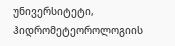უნივერსიტეტი, ჰიდრომეტეოროლოგიის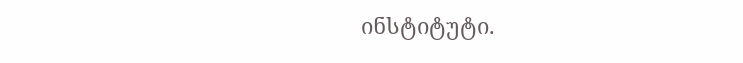ინსტიტუტი.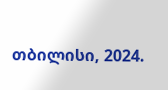თბილისი, 2024.